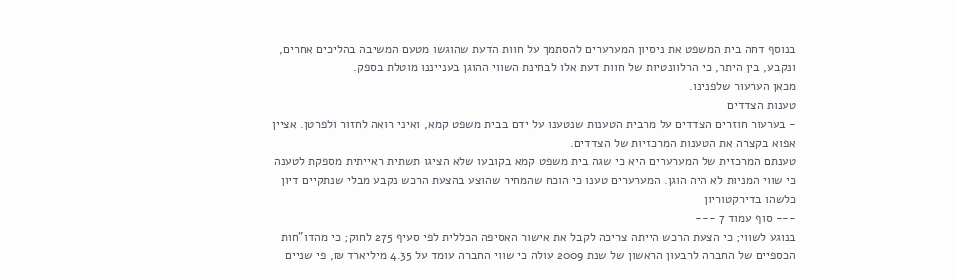בנוסף דחה בית המשפט את ניסיון המערערים להסתמך על חוות הדעת שהוגשו מטעם המשיבה בהליכים אחרים, ונקבע, בין היתר, כי הרלוונטיות של חוות דעת אלו לבחינת השווי ההוגן בענייננו מוטלת בספק.
מכאן הערעור שלפנינו.
טענות הצדדים
- בערעור חוזרים הצדדים על מרבית הטענות שנטענו על ידם בבית משפט קמא, ואיני רואה לחזור ולפרטן. אציין אפוא בקצרה את הטענות המרכזיות של הצדדים.
טענתם המרכזית של המערערים היא כי שגה בית משפט קמא בקובעו שלא הציגו תשתית ראייתית מספקת לטענה כי שווי המניות לא היה הוגן. המערערים טענו כי הוכח שהמחיר שהוצע בהצעת הרכש נקבע מבלי שנתקיים דיון כלשהו בדירקטוריון
--- סוף עמוד 7 ---
בנוגע לשווי; כי הצעת הרכש הייתה צריכה לקבל את אישור האסיפה הכללית לפי סעיף 275 לחוק; כי מהדו"חות הכספיים של החברה לרבעון הראשון של שנת 2009 עולה כי שווי החברה עומד על 4.35 מיליארד ₪, פי שניים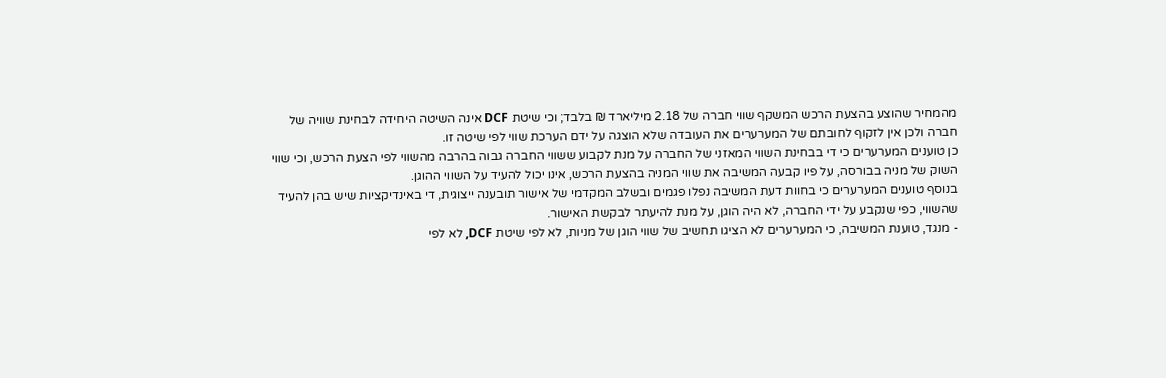מהמחיר שהוצע בהצעת הרכש המשקף שווי חברה של 2.18 מיליארד ₪ בלבד; וכי שיטת DCF אינה השיטה היחידה לבחינת שוויה של חברה ולכן אין לזקוף לחובתם של המערערים את העובדה שלא הוצגה על ידם הערכת שווי לפי שיטה זו.
כן טוענים המערערים כי די בבחינת השווי המאזני של החברה על מנת לקבוע ששווי החברה גבוה בהרבה מהשווי לפי הצעת הרכש, וכי שווי השוק של מניה בבורסה, על פיו קבעה המשיבה את שווי המניה בהצעת הרכש, אינו יכול להעיד על השווי ההוגן.
בנוסף טוענים המערערים כי בחוות דעת המשיבה נפלו פגמים ובשלב המקדמי של אישור תובענה ייצוגית, די באינדיקציות שיש בהן להעיד שהשווי, כפי שנקבע על ידי החברה, לא היה הוגן, על מנת להיעתר לבקשת האישור.
- מנגד, טוענת המשיבה, כי המערערים לא הציגו תחשיב של שווי הוגן של מניות, לא לפי שיטת DCF, לא לפי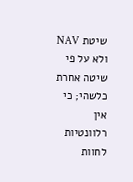שיטת NAV ולא על פי שיטה אחרת כלשהי; כי אין רלוונטיות לחוות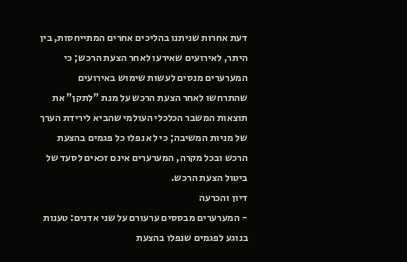דעת אחרות שניתנו בהליכים אחרים המתייחסות, בין היתר, לאירועים שאירעו לאחר הצעת הרכש; כי המערערים מנסים לעשות שימוש באירועים שהתרחשו לאחר הצעת הרכש על מנת "לתקן" את תוצאות המשבר הכלכלי העולמי שהביא לירידת הערך של מניות המשיבה; כי לא נפלו כל פגמים בהצעת הרכש ובכל מקרה, המערערים אינם זכאים לסעד של ביטול הצעת הרכש.
דיון והכרעה
- המערערים מבססים ערעורם על שני אדנים: טענות בנוגע לפגמים שנפלו בהצעת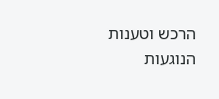הרכש וטענות הנוגעות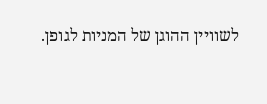לשוויין ההוגן של המניות לגופן.